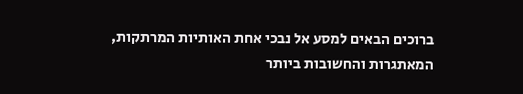ברוכים הבאים למסע אל נבכי אחת האותיות המרתקות, המאתגרות והחשובות ביותר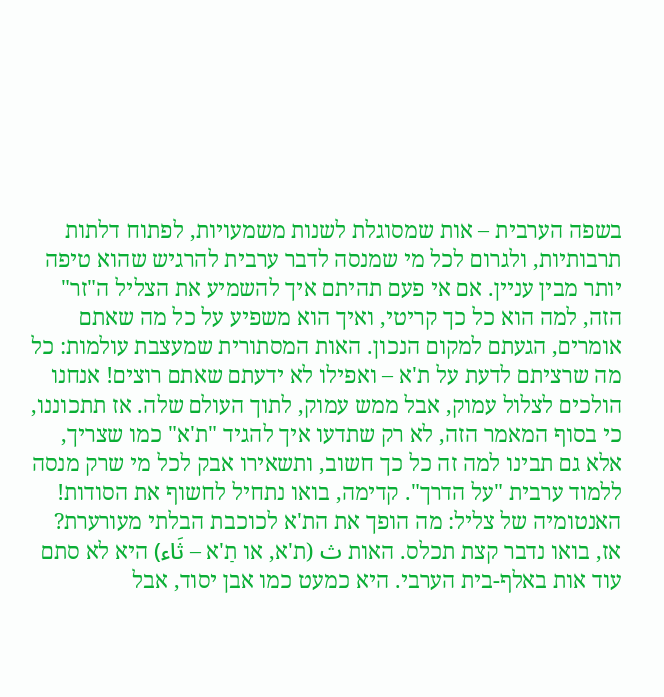בשפה הערבית – אות שמסוגלת לשנות משמעויות, לפתוח דלתות תרבותיות, ולגרום לכל מי שמנסה לדבר ערבית להרגיש שהוא טיפה יותר מבין עניין. אם אי פעם תהיתם איך להשמיע את הצליל ה"זר" הזה, למה הוא כל כך קריטי, ואיך הוא משפיע על כל מה שאתם אומרים, הגעתם למקום הנכון. האות המסתורית שמעצבת עולמות: כל מה שרציתם לדעת על ת'א – ואפילו לא ידעתם שאתם רוצים! אנחנו הולכים לצלול עמוק, אבל ממש עמוק, לתוך העולם שלה. אז תתכוננו, כי בסוף המאמר הזה, לא רק שתדעו איך להגיד "ת'א" כמו שצריך, אלא גם תבינו למה זה כל כך חשוב, ותשאירו אבק לכל מי שרק מנסה ללמוד ערבית "על הדרך". קדימה, בואו נתחיל לחשוף את הסודות!
האנטומיה של צליל: מה הופך את הת'א לכוכבת הבלתי מעורערת?
אז, בואו נדבר קצת תכלס. האות ث (ת'א, או תַ'א – ثَاء) היא לא סתם עוד אות באלף-בית הערבי. היא כמעט כמו אבן יסוד, אבל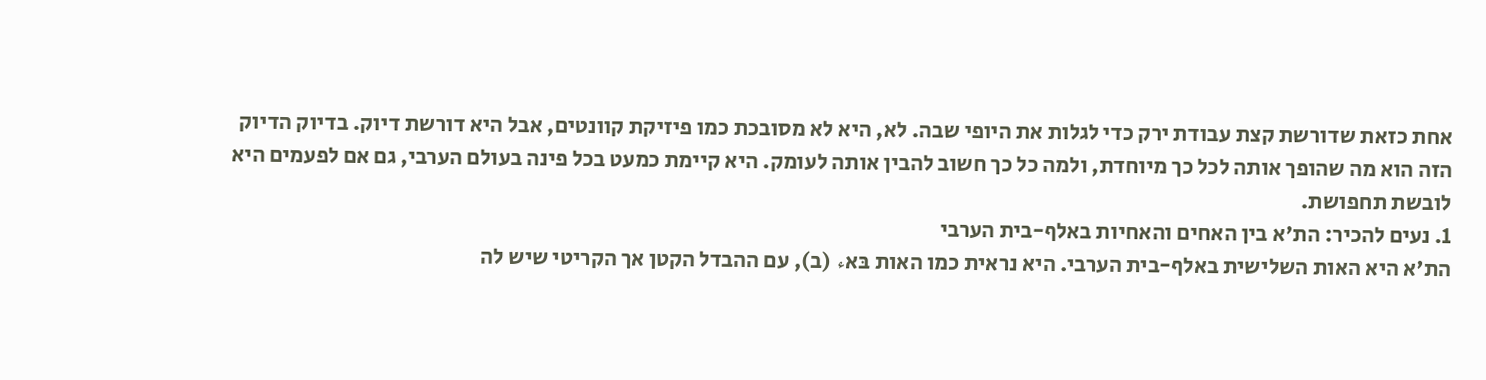אחת כזאת שדורשת קצת עבודת ירק כדי לגלות את היופי שבה. לא, היא לא מסובכת כמו פיזיקת קוונטים, אבל היא דורשת דיוק. בדיוק הדיוק הזה הוא מה שהופך אותה לכל כך מיוחדת, ולמה כל כך חשוב להבין אותה לעומק. היא קיימת כמעט בכל פינה בעולם הערבי, גם אם לפעמים היא לובשת תחפושת.
1. נעים להכיר: הת'א בין האחים והאחיות באלף-בית הערבי
הת'א היא האות השלישית באלף-בית הערבי. היא נראית כמו האות בּאء (ב), עם ההבדל הקטן אך הקריטי שיש לה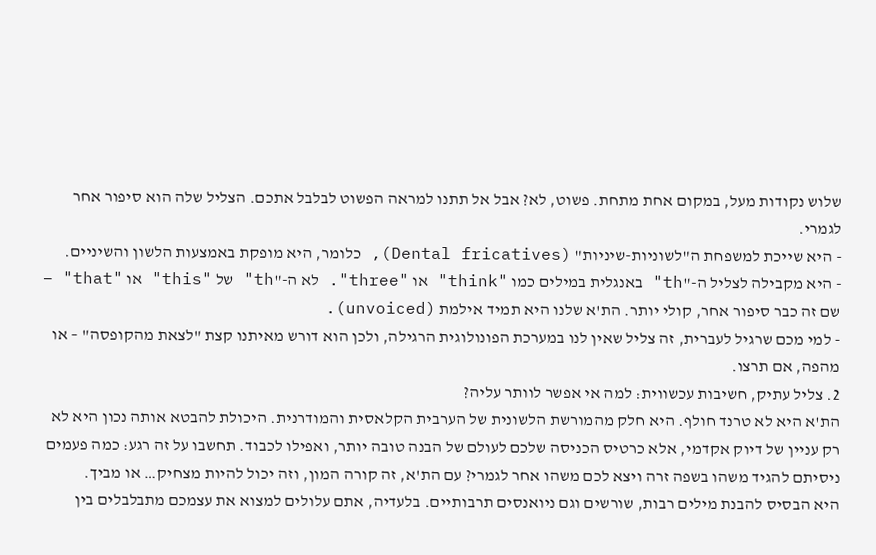שלוש נקודות מעל, במקום אחת מתחת. פשוט, לא? אבל אל תתנו למראה הפשוט לבלבל אתכם. הצליל שלה הוא סיפור אחר לגמרי.
- היא שייכת למשפחת ה"לשוניות-שיניות" (Dental fricatives), כלומר, היא מופקת באמצעות הלשון והשיניים.
- היא מקבילה לצליל ה-"th" באנגלית במילים כמו "think" או "three". לא ה-"th" של "this" או "that" – שם זה כבר סיפור אחר, קולי יותר. הת'א שלנו היא תמיד אילמת (unvoiced).
- למי מכם שרגיל לעברית, זה צליל שאין לנו במערכת הפונולוגית הרגילה, ולכן הוא דורש מאיתנו קצת "לצאת מהקופסה" – או מהפה, אם תרצו.
2. צליל עתיק, חשיבות עכשווית: למה אי אפשר לוותר עליה?
הת'א היא לא טרנד חולף. היא חלק מהמורשת הלשונית של הערבית הקלאסית והמודרנית. היכולת להבטא אותה נכון היא לא רק עניין של דיוק אקדמי, אלא כרטיס הכניסה שלכם לעולם של הבנה טובה יותר, ואפילו לכבוד. תחשבו על זה רגע: כמה פעמים ניסיתם להגיד משהו בשפה זרה ויצא לכם משהו אחר לגמרי? עם הת'א, זה קורה המון, וזה יכול להיות מצחיק… או מביך.
היא הבסיס להבנת מילים רבות, שורשים וגם ניואנסים תרבותיים. בלעדיה, אתם עלולים למצוא את עצמכם מתבלבלים בין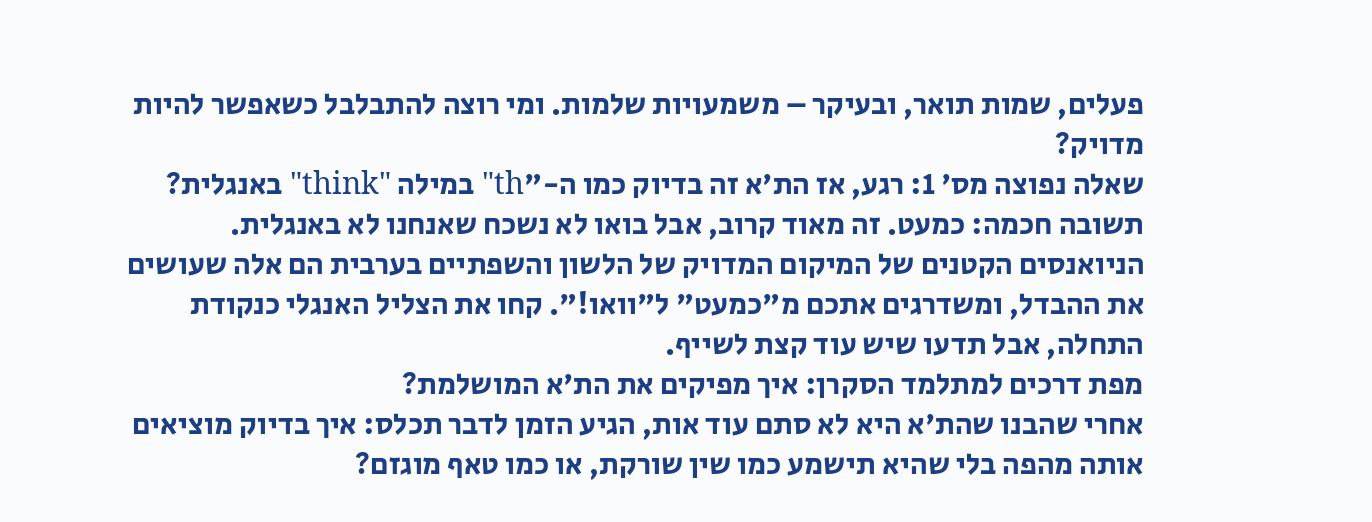פעלים, שמות תואר, ובעיקר – משמעויות שלמות. ומי רוצה להתבלבל כשאפשר להיות מדויק?
שאלה נפוצה מס' 1: רגע, אז הת'א זה בדיוק כמו ה-"th" במילה "think" באנגלית?
תשובה חכמה: כמעט. זה מאוד קרוב, אבל בואו לא נשכח שאנחנו לא באנגלית. הניואנסים הקטנים של המיקום המדויק של הלשון והשפתיים בערבית הם אלה שעושים את ההבדל, ומשדרגים אתכם מ"כמעט" ל"וואו!". קחו את הצליל האנגלי כנקודת התחלה, אבל תדעו שיש עוד קצת לשייף.
מפת דרכים למתלמד הסקרן: איך מפיקים את הת'א המושלמת?
אחרי שהבנו שהת'א היא לא סתם עוד אות, הגיע הזמן לדבר תכלס: איך בדיוק מוציאים אותה מהפה בלי שהיא תישמע כמו שין שורקת, או כמו טאף מוגזם?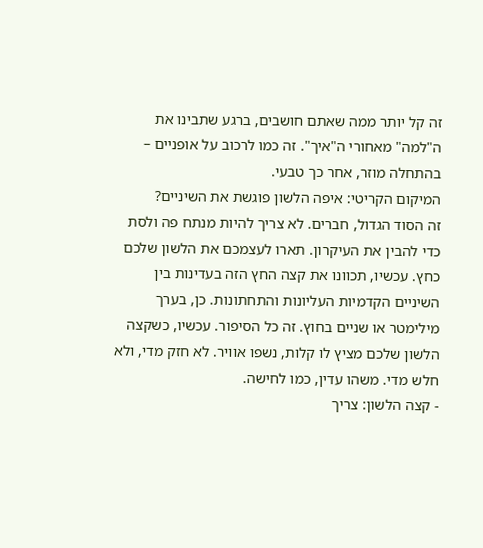זה קל יותר ממה שאתם חושבים, ברגע שתבינו את ה"למה" מאחורי ה"איך". זה כמו לרכוב על אופניים – בהתחלה מוזר, אחר כך טבעי.
המיקום הקריטי: איפה הלשון פוגשת את השיניים?
זה הסוד הגדול, חברים. לא צריך להיות מנתח פה ולסת כדי להבין את העיקרון. תארו לעצמכם את הלשון שלכם כחץ. עכשיו, תכוונו את קצה החץ הזה בעדינות בין השיניים הקדמיות העליונות והתחתונות. כן, בערך מילימטר או שניים בחוץ. זה כל הסיפור. עכשיו, כשקצה הלשון שלכם מציץ לו קלות, נשפו אוויר. לא חזק מדי, ולא חלש מדי. משהו עדין, כמו לחישה.
- קצה הלשון: צריך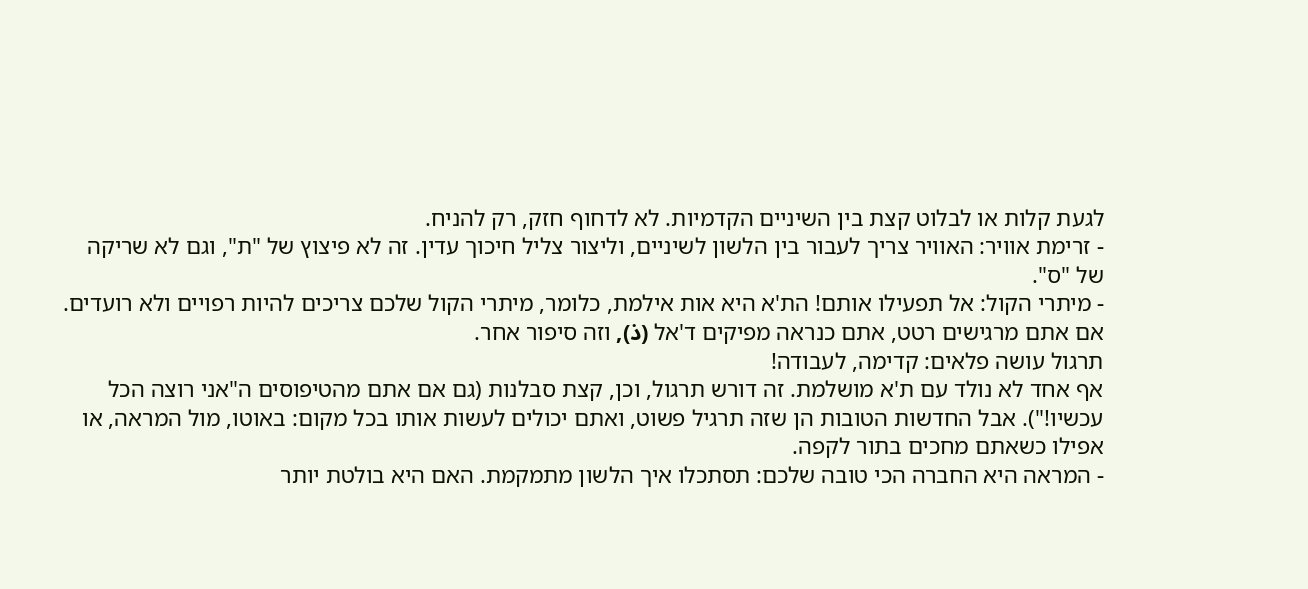לגעת קלות או לבלוט קצת בין השיניים הקדמיות. לא לדחוף חזק, רק להניח.
- זרימת אוויר: האוויר צריך לעבור בין הלשון לשיניים, וליצור צליל חיכוך עדין. זה לא פיצוץ של "ת", וגם לא שריקה של "ס".
- מיתרי הקול: אל תפעילו אותם! הת'א היא אות אילמת, כלומר, מיתרי הקול שלכם צריכים להיות רפויים ולא רועדים. אם אתם מרגישים רטט, אתם כנראה מפיקים ד'אל (ذ), וזה סיפור אחר.
תרגול עושה פלאים: קדימה, לעבודה!
אף אחד לא נולד עם ת'א מושלמת. זה דורש תרגול, וכן, קצת סבלנות (גם אם אתם מהטיפוסים ה"אני רוצה הכל עכשיו!"). אבל החדשות הטובות הן שזה תרגיל פשוט, ואתם יכולים לעשות אותו בכל מקום: באוטו, מול המראה, או אפילו כשאתם מחכים בתור לקפה.
- המראה היא החברה הכי טובה שלכם: תסתכלו איך הלשון מתמקמת. האם היא בולטת יותר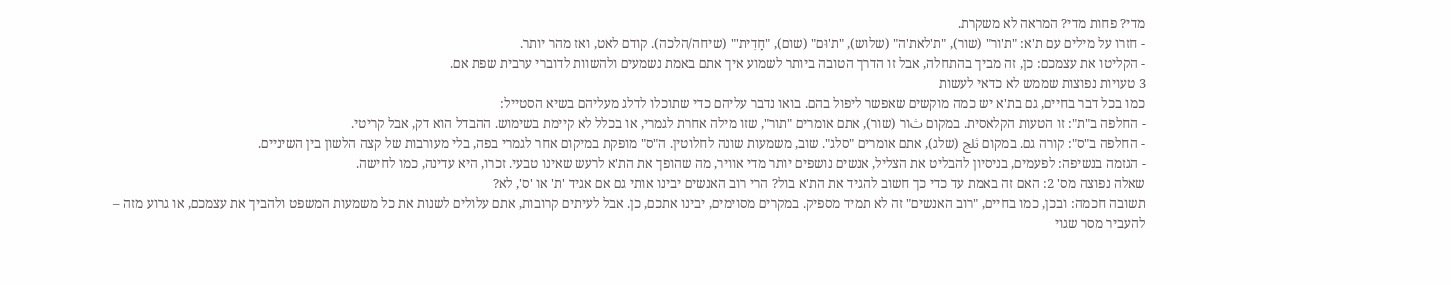מדי? פחות מדי? המראה לא משקרת.
- חזרו על מילים עם ת'א: "ת'ור" (שור), "ת'לאת'ה" (שלוש), "ת'וּם" (שום), "חַדִית'" (שיחה/הלכה). קודם לאט, ואז מהר יותר.
- הקליטו את עצמכם: כן, זה מביך בהתחלה, אבל זו הדרך הטובה ביותר לשמוע איך אתם באמת נשמעים ולהשוות לדוברי ערבית שפת אם.
3 טעויות נפוצות שממש לא כדאי לעשות
כמו בכל דבר בחיים, גם בת'א יש כמה מוקשים שאפשר ליפול בהם. בואו נדבר עליהם כדי שתוכלו לדלג מעליהם בשיא הסטייל:
- החלפה ב"ת": זו הטעות הקלאסית. במקום ثור (שור), אתם אומרים "תור", שזו מילה אחרת לגמרי, או בכלל לא קיימת בשימוש. ההבדל הוא דק, אבל קריטי.
- החלפה ב"ס": קורה גם. במקום ثلج (שלג), אתם אומרים "סלג". שוב, משמעות שונה לחלוטין. ה"ס" מופקת במיקום אחר לגמרי בפה, בלי מעורבות של קצה הלשון בין השיניים.
- הגזמה בנשיפה: לפעמים, בניסיון להבליט את הצליל, אנשים נושפים יותר מדי אוויר, מה שהופך את הת'א לרעש שאינו טבעי. זכרו, היא עדינה, כמו לחישה.
שאלה נפוצה מס' 2: האם זה באמת עד כדי כך חשוב להגיד את הת'א בול? הרי רוב האנשים יבינו אותי גם אם אגיד 'ת' או 'ס', לא?
תשובה חכמה: ובכן, כמו בחיים, "רוב האנשים" זה לא תמיד מספיק. במקרים מסוימים, יבינו אתכם, כן. אבל לעיתים קרובות, אתם עלולים לשנות את כל משמעות המשפט ולהביך את עצמכם, או גרוע מזה – להעביר מסר שגוי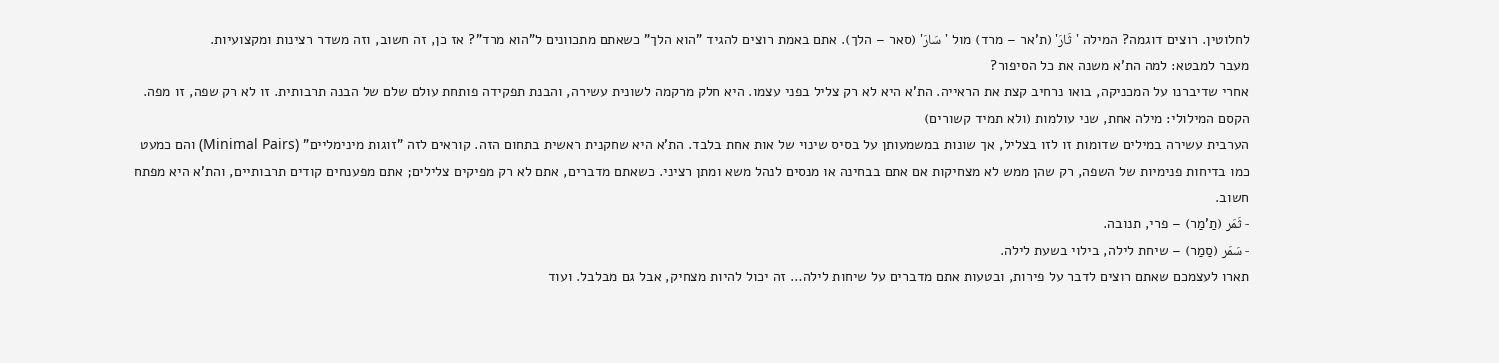לחלוטין. רוצים דוגמה? המילה 'ثَارَ' (ת'אר – מרד) מול 'سَارَ' (סאר – הלך). אתם באמת רוצים להגיד "הוא הלך" כשאתם מתכוונים ל"הוא מרד"? אז כן, זה חשוב, וזה משדר רצינות ומקצועיות.
מעבר למבטא: למה הת'א משנה את כל הסיפור?
אחרי שדיברנו על המכניקה, בואו נרחיב קצת את הראייה. הת'א היא לא רק צליל בפני עצמו. היא חלק מרקמה לשונית עשירה, והבנת תפקידה פותחת עולם שלם של הבנה תרבותית. זו לא רק שפה, זו מפה.
הקסם המילולי: מילה אחת, שני עולמות (ולא תמיד קשורים)
הערבית עשירה במילים שדומות זו לזו בצליל, אך שונות במשמעותן על בסיס שינוי של אות אחת בלבד. הת'א היא שחקנית ראשית בתחום הזה. קוראים לזה "זוגות מינימליים" (Minimal Pairs) והם כמעט כמו בדיחות פנימיות של השפה, רק שהן ממש לא מצחיקות אם אתם בבחינה או מנסים לנהל משא ומתן רציני. כשאתם מדברים, אתם לא רק מפיקים צלילים; אתם מפענחים קודים תרבותיים, והת'א היא מפתח חשוב.
- ثَمَر (תַ'מַר) – פרי, תנובה.
- سَمَر (סַמַר) – שיחת לילה, בילוי בשעת לילה.
תארו לעצמכם שאתם רוצים לדבר על פירות, ובטעות אתם מדברים על שיחות לילה… זה יכול להיות מצחיק, אבל גם מבלבל. ועוד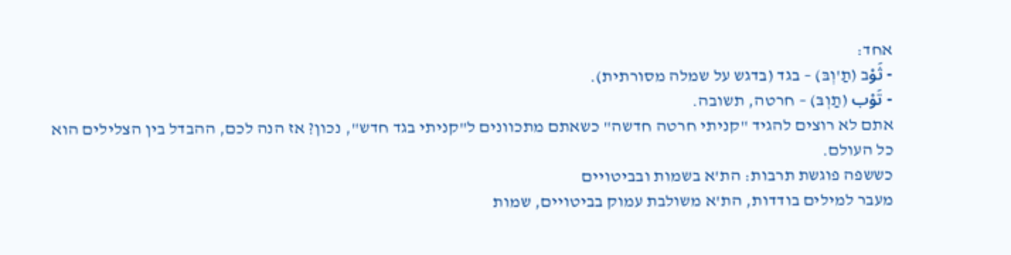אחד:
- ثَوْב (תַ'וְבּ) – בגד (בדגש על שמלה מסורתית).
- تَوْب (תַוְבּ) – חרטה, תשובה.
אתם לא רוצים להגיד "קניתי חרטה חדשה" כשאתם מתכוונים ל"קניתי בגד חדש", נכון? אז הנה לכם, ההבדל בין הצלילים הוא כל העולם.
כששפה פוגשת תרבות: הת'א בשמות ובביטויים
מעבר למילים בודדות, הת'א משולבת עמוק בביטויים, שמות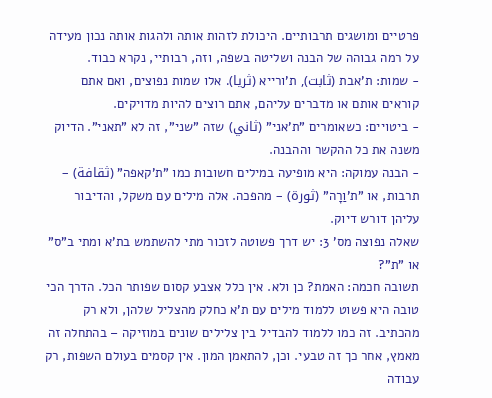פרטיים ומושגים תרבותיים. היכולת לזהות אותה ולהגות אותה נכון מעידה על רמה גבוהה של הבנה ושליטה בשפה, וזה, רבותיי, נקרא כבוד.
- שמות: ת'אבת (ثابت), ת'ורייא (ثريا). אלו שמות נפוצים, ואם אתם קוראים אותם או מדברים עליהם, אתם רוצים להיות מדויקים.
- ביטויים: כשאומרים "ת'אני" (ثاني) שזה "שני", זה לא "תאני". הדיוק משנה את כל ההקשר וההבנה.
- הבנה עמוקה: היא מופיעה במילים חשובות כמו "ת'קאפה" (ثقافة) – תרבות, או "ת'וַרָה" (ثورة) – מהפכה. אלה מילים עם משקל, והדיבור עליהן דורש דיוק.
שאלה נפוצה מס' 3: יש דרך פשוטה לזכור מתי להשתמש בת'א ומתי ב"ס" או "ת"?
תשובה חכמה: האמת? כן ולא. אין כלל אצבע קסום שפותר הכל. הדרך הכי טובה היא פשוט ללמוד מילים עם ת'א כחלק מהצליל שלהן, ולא רק מהכתיב. זה כמו ללמוד להבדיל בין צלילים שונים במוזיקה – בהתחלה זה מאמץ, אחר כך זה טבעי. וכן, להתאמן המון. אין קסמים בעולם השפות, רק עבודה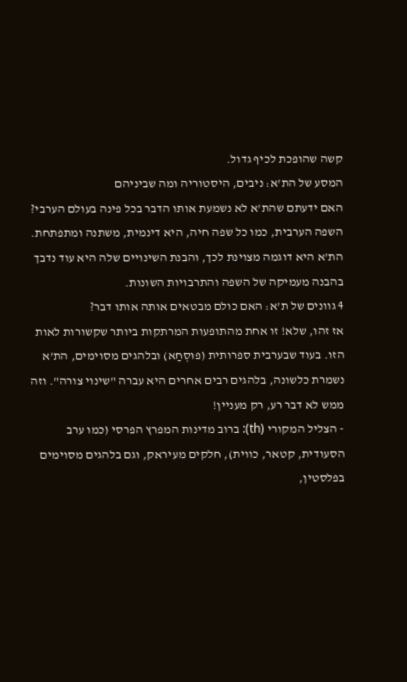קשה שהופכת לכיף גדול.
המסע של הת'א: ניבים, היסטוריה ומה שביניהם
האם ידעתם שהת'א לא נשמעת אותו הדבר בכל פינה בעולם הערבי? השפה הערבית, כמו כל שפה חיה, היא דינמית, משתנה ומתפתחת. הת'א היא דוגמה מצוינת לכך, והבנת השינויים שלה היא עוד נדבך בהבנה מעמיקה של השפה והתרבויות השונות.
4 גוונים של ת'א: האם כולם מבטאים אותה אותו דבר?
אז זהו, שלא! זו אחת מהתופעות המרתקות ביותר שקשורות לאות הזו. בעוד שבערבית ספרותית (פוּסְחַא) ובלהגים מסוימים, הת'א נשמרת כלשונה, בלהגים רבים אחרים היא עברה "שינוי צורה". וזה ממש לא דבר רע, רק מעניין!
- הצליל המקורי (th): ברוב מדינות המפרץ הפרסי (כמו ערב הסעודית, קטאר, כווית), חלקים מעיראק, וגם בלהגים מסוימים בפלסטין,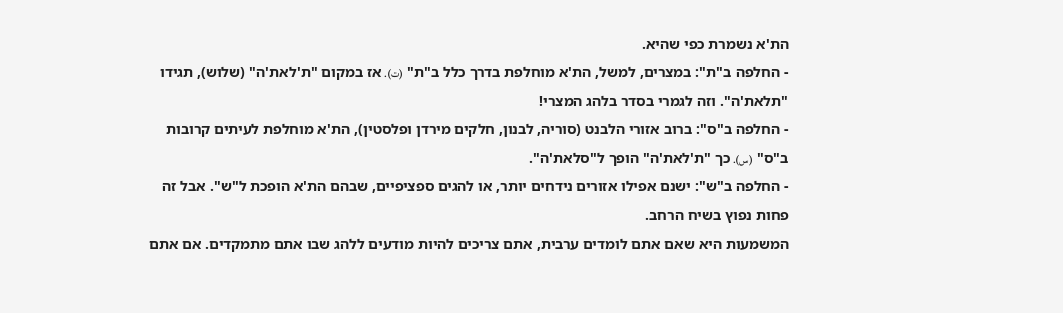הת'א נשמרת כפי שהיא.
- החלפה ב"ת": במצרים, למשל, הת'א מוחלפת בדרך כלל ב"ת" (ت). אז במקום "ת'לאת'ה" (שלוש), תגידו "תלאת'ה". וזה לגמרי בסדר בלהג המצרי!
- החלפה ב"ס": ברוב אזורי הלבנט (סוריה, לבנון, חלקים מירדן ופלסטין), הת'א מוחלפת לעיתים קרובות ב"ס" (س). כך "ת'לאת'ה" הופך ל"סלאת'ה".
- החלפה ב"ש": ישנם אפילו אזורים נידחים יותר, או להגים ספציפיים, שבהם הת'א הופכת ל"ש". אבל זה פחות נפוץ בשיח הרחב.
המשמעות היא שאם אתם לומדים ערבית, אתם צריכים להיות מודעים ללהג שבו אתם מתמקדים. אם אתם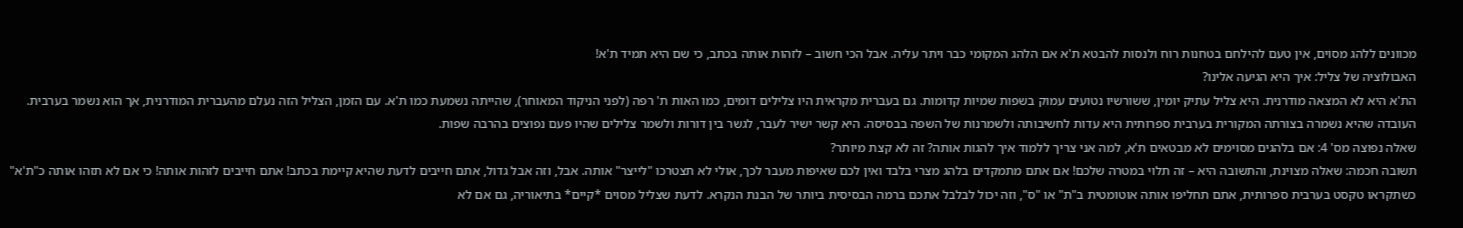מכוונים ללהג מסוים, אין טעם להילחם בטחנות רוח ולנסות להבטא ת'א אם הלהג המקומי כבר ויתר עליה. אבל הכי חשוב – לזהות אותה בכתב, כי שם היא תמיד ת'א!
האבולוציה של צליל: איך היא הגיעה אלינו?
הת'א היא לא המצאה מודרנית. היא צליל עתיק יומין, ששורשיו נטועים עמוק בשפות שמיות קדומות. גם בעברית מקראית היו צלילים דומים, כמו האות ת' רפה (לפני הניקוד המאוחר), שהייתה נשמעת כמו ת'א. עם הזמן, הצליל הזה נעלם מהעברית המודרנית, אך הוא נשמר בערבית. העובדה שהיא נשמרה בצורתה המקורית בערבית ספרותית היא עדות לחשיבותה ולשמרנות של השפה בבסיסה. היא קשר ישיר לעבר, לגשר בין דורות ולשמר צלילים שהיו פעם נפוצים בהרבה שפות.
שאלה נפוצה מס' 4: אם בלהגים מסוימים לא מבטאים ת'א, למה אני צריך ללמוד איך להגות אותה? זה לא קצת מיותר?
תשובה חכמה: שאלה מצוינת, והתשובה היא – זה תלוי במטרה שלכם! אם אתם מתמקדים בלהג מצרי בלבד ואין לכם שאיפות מעבר לכך, אולי לא תצטרכו "לייצר" אותה. אבל, וזה אבל גדול, אתם חייבים לדעת שהיא קיימת בכתב! אתם חייבים לזהות אותה! כי אם לא תזהו אותה כ"ת'א" כשתקראו טקסט בערבית ספרותית, אתם תחליפו אותה אוטומטית ב"ת" או "ס", וזה יכול לבלבל אתכם ברמה הבסיסית ביותר של הבנת הנקרא. לדעת שצליל מסוים *קיים* בתיאוריה, גם אם לא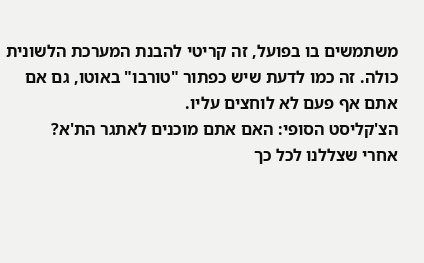משתמשים בו בפועל, זה קריטי להבנת המערכת הלשונית כולה. זה כמו לדעת שיש כפתור "טורבו" באוטו, גם אם אתם אף פעם לא לוחצים עליו.
הצ'קליסט הסופי: האם אתם מוכנים לאתגר הת'א?
אחרי שצללנו לכל כך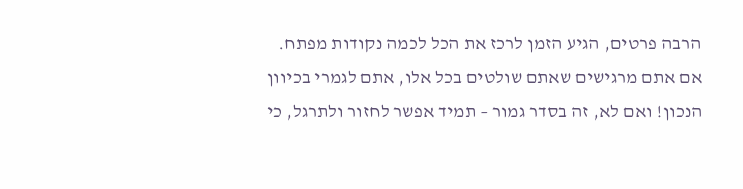הרבה פרטים, הגיע הזמן לרכז את הכל לכמה נקודות מפתח. אם אתם מרגישים שאתם שולטים בכל אלו, אתם לגמרי בכיוון הנכון! ואם לא, זה בסדר גמור – תמיד אפשר לחזור ולתרגל, כי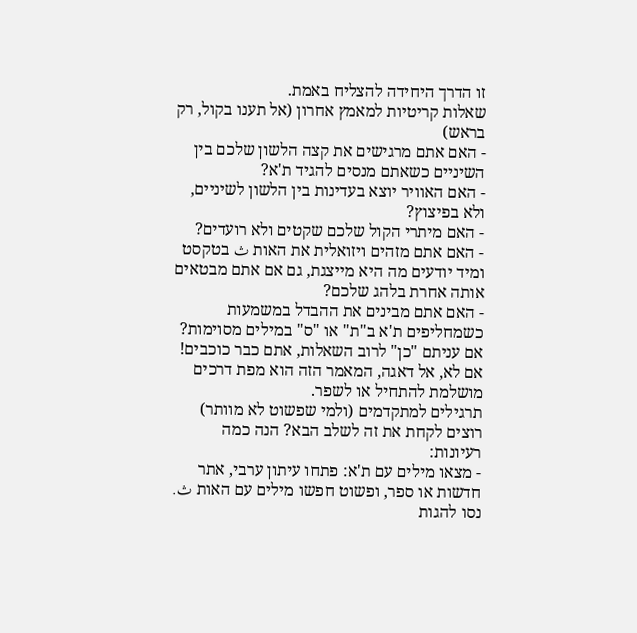זו הדרך היחידה להצליח באמת.
שאלות קריטיות למאמץ אחרון (אל תענו בקול, רק בראש)
- האם אתם מרגישים את קצה הלשון שלכם בין השיניים כשאתם מנסים להגיד ת'א?
- האם האוויר יוצא בעדינות בין הלשון לשיניים, ולא בפיצוץ?
- האם מיתרי הקול שלכם שקטים ולא רועדים?
- האם אתם מזהים ויזואלית את האות ث בטקסט ומיד יודעים מה היא מייצגת, גם אם אתם מבטאים אותה אחרת בלהג שלכם?
- האם אתם מבינים את ההבדל במשמעות כשמחליפים ת'א ב"ת" או "ס" במילים מסוימות?
אם עניתם "כן" לרוב השאלות, אתם כבר כוכבים! אם לא, אל דאגה, המאמר הזה הוא מפת דרכים מושלמת להתחיל או לשפר.
תרגילים למתקדמים (ולמי שפשוט לא מוותר)
רוצים לקחת את זה לשלב הבא? הנה כמה רעיונות:
- מצאו מילים עם ת'א: פתחו עיתון ערבי, אתר חדשות או ספר, ופשוט חפשו מילים עם האות ث. נסו להגות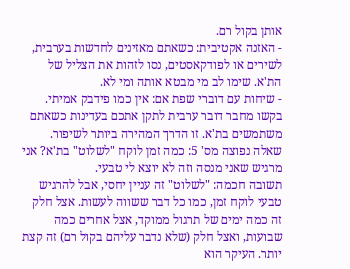אותן בקול רם.
- האזנה אקטיבית: כשאתם מאזינים לחדשות בערבית, לשירים או לפודקאסטים, נסו לזהות את הצליל של הת'א. שימו לב מי מבטא אותה ומי לא.
- שיחות עם דוברי שפת אם: אין כמו פידבק אמיתי. בקשו מחבר דובר ערבית לתקן אתכם בעדינות כשאתם משתמשים בת'א. זו הדרך המהירה ביותר לשיפור.
שאלה נפוצה מס' 5: כמה זמן לוקח "לשלוט" בת'א? אני מרגיש שאני מנסה וזה לא יוצא לי טבעי.
תשובה חכמה: "לשלוט" זה עניין יחסי, אבל להרגיש טבעי לוקח זמן, כמו כל דבר ששווה לעשות. אצל חלק זה כמה ימים של תרגול ממוקד, אצל אחרים כמה שבועות, ואצל חלק (שלא נדבר עליהם בקול רם) זה קצת יותר. העיקר הוא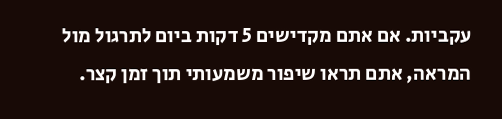עקביות. אם אתם מקדישים 5 דקות ביום לתרגול מול המראה, אתם תראו שיפור משמעותי תוך זמן קצר.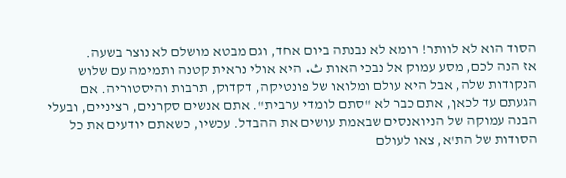הסוד הוא לא לוותר! רומא לא נבנתה ביום אחד, וגם מבטא מושלם לא נוצר בשעה.
אז הנה לכם, מסע עמוק אל נבכי האות ث. היא אולי נראית קטנה ותמימה עם שלוש הנקודות שלה, אבל היא עולם ומלואו של פונטיקה, דקדוק, תרבות והיסטוריה. אם הגעתם עד לכאן, אתם כבר לא "סתם לומדי ערבית". אתם אנשים סקרנים, רציניים, ובעלי הבנה עמוקה של הניואנסים שבאמת עושים את ההבדל. עכשיו, כשאתם יודעים את כל הסודות של הת'א, צאו לעולם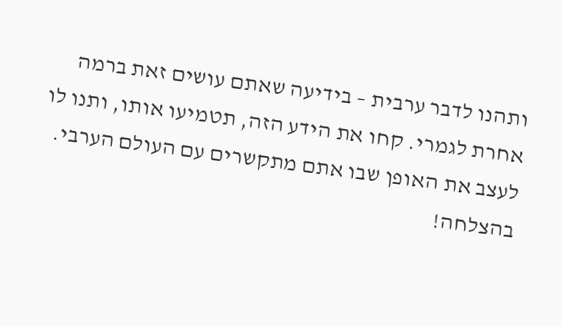ותהנו לדבר ערבית – בידיעה שאתם עושים זאת ברמה אחרת לגמרי. קחו את הידע הזה, תטמיעו אותו, ותנו לו לעצב את האופן שבו אתם מתקשרים עם העולם הערבי. בהצלחה!